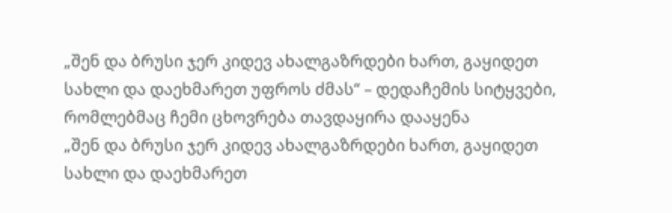„შენ და ბრუსი ჯერ კიდევ ახალგაზრდები ხართ, გაყიდეთ სახლი და დაეხმარეთ უფროს ძმას“ – დედაჩემის სიტყვები, რომლებმაც ჩემი ცხოვრება თავდაყირა დააყენა
„შენ და ბრუსი ჯერ კიდევ ახალგაზრდები ხართ, გაყიდეთ სახლი და დაეხმარეთ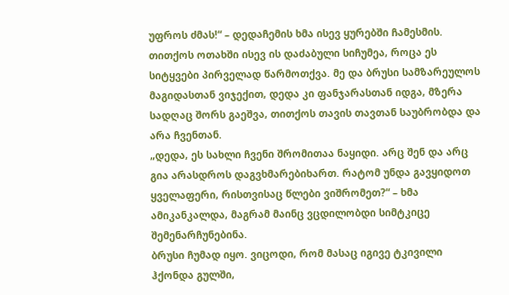უფროს ძმას!“ – დედაჩემის ხმა ისევ ყურებში ჩამესმის. თითქოს ოთახში ისევ ის დაძაბული სიჩუმეა, როცა ეს სიტყვები პირველად წარმოთქვა. მე და ბრუსი სამზარეულოს მაგიდასთან ვიჯექით, დედა კი ფანჯარასთან იდგა, მზერა სადღაც შორს გაეშვა, თითქოს თავის თავთან საუბრობდა და არა ჩვენთან.
„დედა, ეს სახლი ჩვენი შრომითაა ნაყიდი. არც შენ და არც გია არასდროს დაგვხმარებიხართ. რატომ უნდა გავყიდოთ ყველაფერი, რისთვისაც წლები ვიშრომეთ?“ – ხმა ამიკანკალდა, მაგრამ მაინც ვცდილობდი სიმტკიცე შემენარჩუნებინა.
ბრუსი ჩუმად იყო. ვიცოდი, რომ მასაც იგივე ტკივილი ჰქონდა გულში,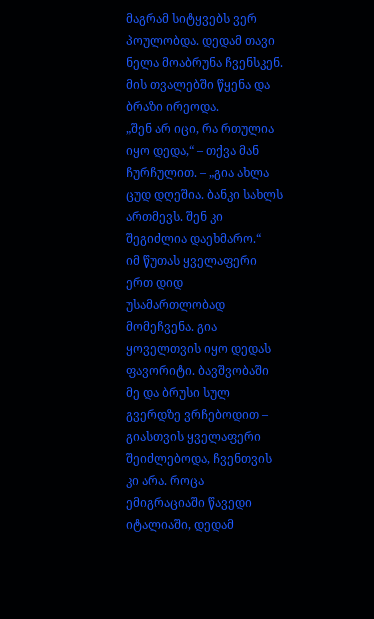მაგრამ სიტყვებს ვერ პოულობდა. დედამ თავი ნელა მოაბრუნა ჩვენსკენ. მის თვალებში წყენა და ბრაზი ირეოდა.
„შენ არ იცი, რა რთულია იყო დედა,“ – თქვა მან ჩურჩულით. – „გია ახლა ცუდ დღეშია. ბანკი სახლს ართმევს. შენ კი შეგიძლია დაეხმარო.“
იმ წუთას ყველაფერი ერთ დიდ უსამართლობად მომეჩვენა. გია ყოველთვის იყო დედას ფავორიტი. ბავშვობაში მე და ბრუსი სულ გვერდზე ვრჩებოდით – გიასთვის ყველაფერი შეიძლებოდა, ჩვენთვის კი არა. როცა ემიგრაციაში წავედი იტალიაში, დედამ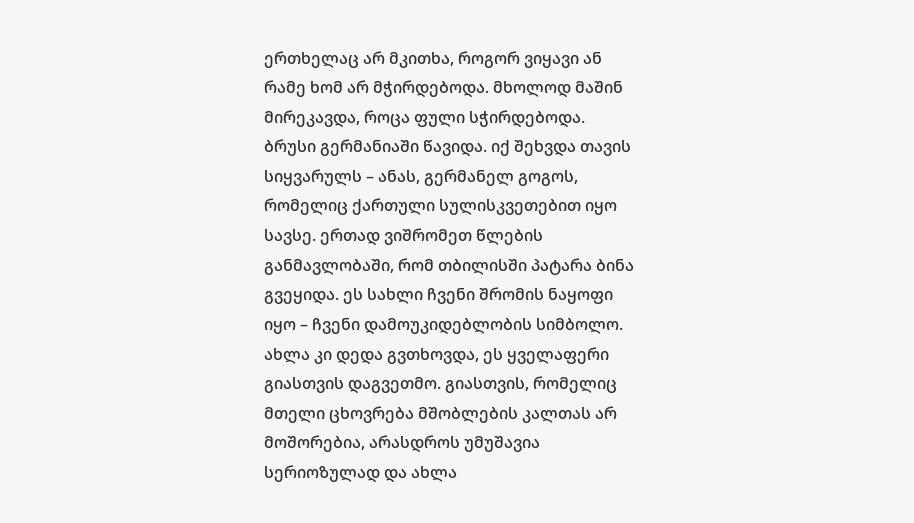ერთხელაც არ მკითხა, როგორ ვიყავი ან რამე ხომ არ მჭირდებოდა. მხოლოდ მაშინ მირეკავდა, როცა ფული სჭირდებოდა.
ბრუსი გერმანიაში წავიდა. იქ შეხვდა თავის სიყვარულს – ანას, გერმანელ გოგოს, რომელიც ქართული სულისკვეთებით იყო სავსე. ერთად ვიშრომეთ წლების განმავლობაში, რომ თბილისში პატარა ბინა გვეყიდა. ეს სახლი ჩვენი შრომის ნაყოფი იყო – ჩვენი დამოუკიდებლობის სიმბოლო.
ახლა კი დედა გვთხოვდა, ეს ყველაფერი გიასთვის დაგვეთმო. გიასთვის, რომელიც მთელი ცხოვრება მშობლების კალთას არ მოშორებია, არასდროს უმუშავია სერიოზულად და ახლა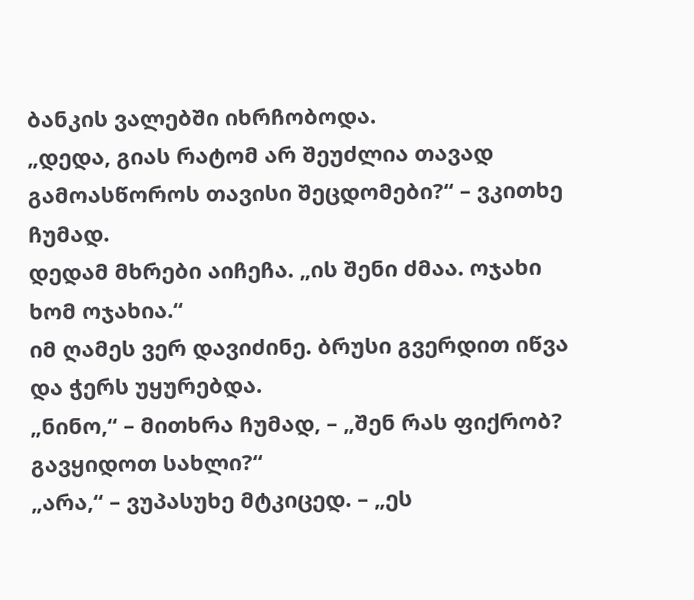ბანკის ვალებში იხრჩობოდა.
„დედა, გიას რატომ არ შეუძლია თავად გამოასწოროს თავისი შეცდომები?“ – ვკითხე ჩუმად.
დედამ მხრები აიჩეჩა. „ის შენი ძმაა. ოჯახი ხომ ოჯახია.“
იმ ღამეს ვერ დავიძინე. ბრუსი გვერდით იწვა და ჭერს უყურებდა.
„ნინო,“ – მითხრა ჩუმად, – „შენ რას ფიქრობ? გავყიდოთ სახლი?“
„არა,“ – ვუპასუხე მტკიცედ. – „ეს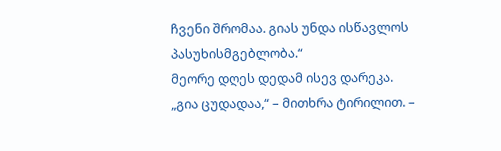ჩვენი შრომაა. გიას უნდა ისწავლოს პასუხისმგებლობა.“
მეორე დღეს დედამ ისევ დარეკა.
„გია ცუდადაა,“ – მითხრა ტირილით. –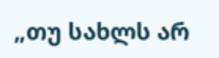„თუ სახლს არ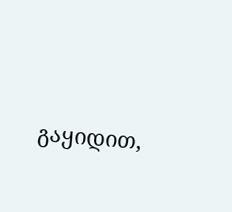გაყიდით,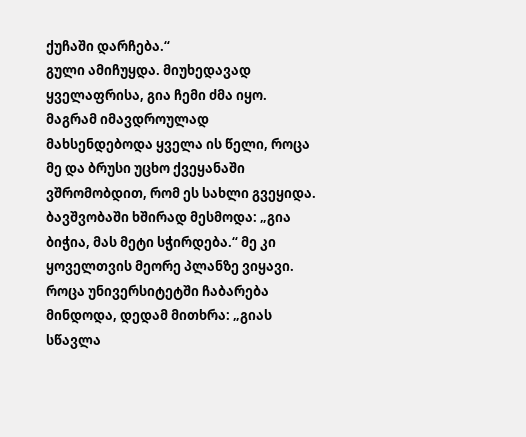ქუჩაში დარჩება.“
გული ამიჩუყდა. მიუხედავად ყველაფრისა, გია ჩემი ძმა იყო. მაგრამ იმავდროულად მახსენდებოდა ყველა ის წელი, როცა მე და ბრუსი უცხო ქვეყანაში ვშრომობდით, რომ ეს სახლი გვეყიდა.
ბავშვობაში ხშირად მესმოდა: „გია ბიჭია, მას მეტი სჭირდება.“ მე კი ყოველთვის მეორე პლანზე ვიყავი. როცა უნივერსიტეტში ჩაბარება მინდოდა, დედამ მითხრა: „გიას სწავლა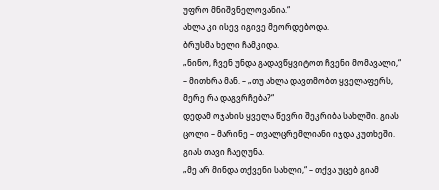უფრო მნიშვნელოვანია.“
ახლა კი ისევ იგივე მეორდებოდა.
ბრუსმა ხელი ჩამკიდა.
„ნინო, ჩვენ უნდა გადავწყვიტოთ ჩვენი მომავალი,“ – მითხრა მან. – „თუ ახლა დავთმობთ ყველაფერს, მერე რა დაგვრჩება?“
დედამ ოჯახის ყველა წევრი შეკრიბა სახლში. გიას ცოლი – მარინე – თვალცრემლიანი იჯდა კუთხეში. გიას თავი ჩაეღუნა.
„მე არ მინდა თქვენი სახლი,“ – თქვა უცებ გიამ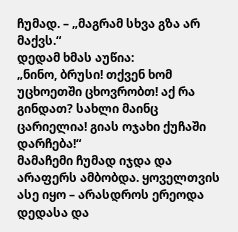ჩუმად. – „მაგრამ სხვა გზა არ მაქვს.“
დედამ ხმას აუწია:
„ნინო, ბრუსი! თქვენ ხომ უცხოეთში ცხოვრობთ! აქ რა გინდათ? სახლი მაინც ცარიელია! გიას ოჯახი ქუჩაში დარჩება!“
მამაჩემი ჩუმად იჯდა და არაფერს ამბობდა. ყოველთვის ასე იყო – არასდროს ერეოდა დედასა და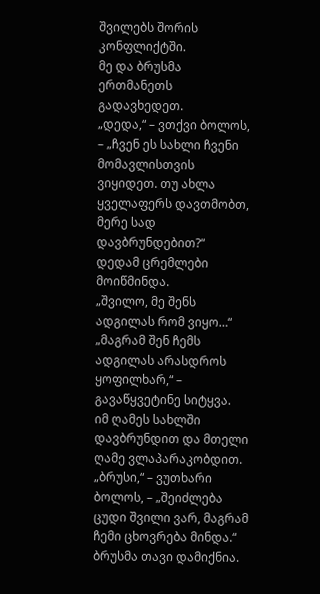შვილებს შორის კონფლიქტში.
მე და ბრუსმა ერთმანეთს გადავხედეთ.
„დედა,“ – ვთქვი ბოლოს, – „ჩვენ ეს სახლი ჩვენი მომავლისთვის ვიყიდეთ. თუ ახლა ყველაფერს დავთმობთ, მერე სად დავბრუნდებით?“
დედამ ცრემლები მოიწმინდა.
„შვილო, მე შენს ადგილას რომ ვიყო…“
„მაგრამ შენ ჩემს ადგილას არასდროს ყოფილხარ,“ – გავაწყვეტინე სიტყვა.
იმ ღამეს სახლში დავბრუნდით და მთელი ღამე ვლაპარაკობდით.
„ბრუსი,“ – ვუთხარი ბოლოს, – „შეიძლება ცუდი შვილი ვარ, მაგრამ ჩემი ცხოვრება მინდა.“
ბრუსმა თავი დამიქნია.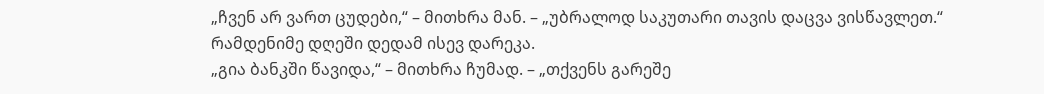„ჩვენ არ ვართ ცუდები,“ – მითხრა მან. – „უბრალოდ საკუთარი თავის დაცვა ვისწავლეთ.“
რამდენიმე დღეში დედამ ისევ დარეკა.
„გია ბანკში წავიდა,“ – მითხრა ჩუმად. – „თქვენს გარეშე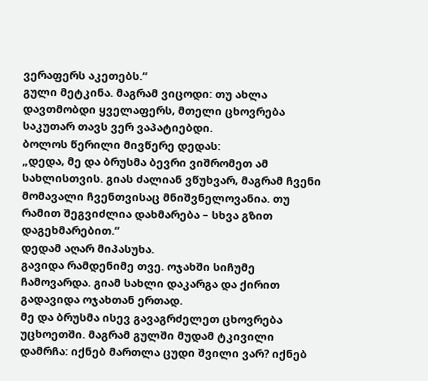ვერაფერს აკეთებს.“
გული მეტკინა. მაგრამ ვიცოდი: თუ ახლა დავთმობდი ყველაფერს, მთელი ცხოვრება საკუთარ თავს ვერ ვაპატიებდი.
ბოლოს წერილი მივწერე დედას:
„დედა, მე და ბრუსმა ბევრი ვიშრომეთ ამ სახლისთვის. გიას ძალიან ვწუხვარ, მაგრამ ჩვენი მომავალი ჩვენთვისაც მნიშვნელოვანია. თუ რამით შეგვიძლია დახმარება – სხვა გზით დაგეხმარებით.“
დედამ აღარ მიპასუხა.
გავიდა რამდენიმე თვე. ოჯახში სიჩუმე ჩამოვარდა. გიამ სახლი დაკარგა და ქირით გადავიდა ოჯახთან ერთად.
მე და ბრუსმა ისევ გავაგრძელეთ ცხოვრება უცხოეთში. მაგრამ გულში მუდამ ტკივილი დამრჩა: იქნებ მართლა ცუდი შვილი ვარ? იქნებ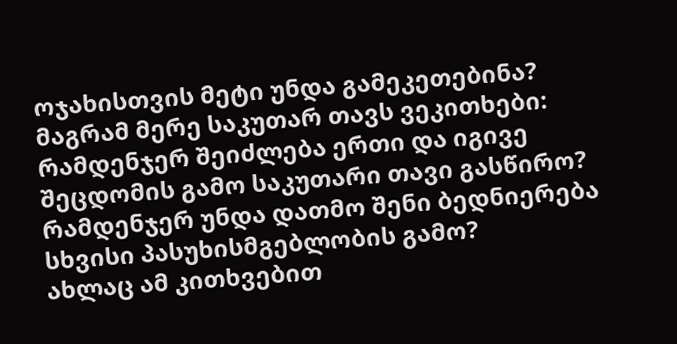ოჯახისთვის მეტი უნდა გამეკეთებინა?
მაგრამ მერე საკუთარ თავს ვეკითხები: რამდენჯერ შეიძლება ერთი და იგივე შეცდომის გამო საკუთარი თავი გასწირო? რამდენჯერ უნდა დათმო შენი ბედნიერება სხვისი პასუხისმგებლობის გამო?
ახლაც ამ კითხვებით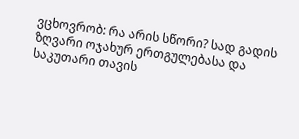ვცხოვრობ: რა არის სწორი? სად გადის ზღვარი ოჯახურ ერთგულებასა და საკუთარი თავის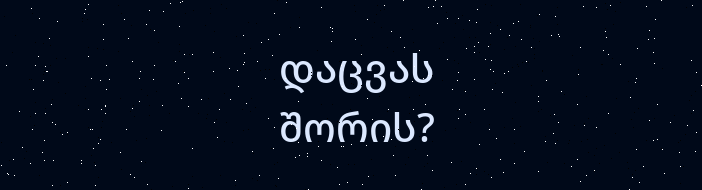დაცვას შორის?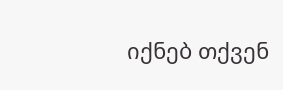იქნებ თქვენ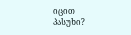იცით პასუხი?